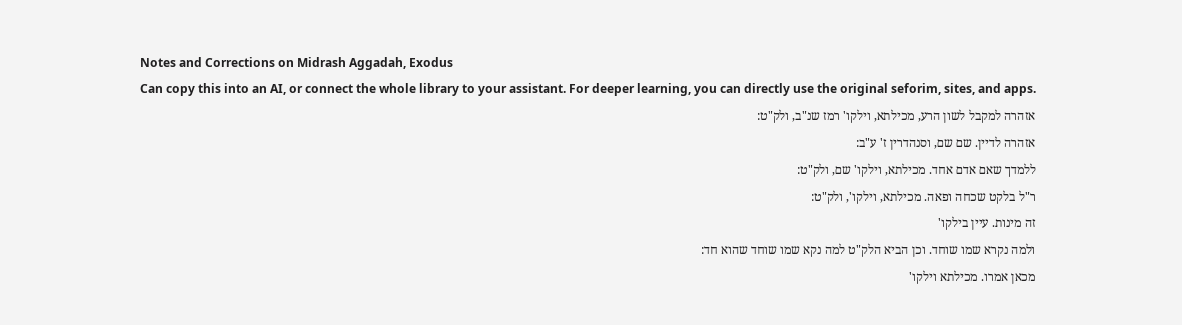Notes and Corrections on Midrash Aggadah, Exodus
Can copy this into an AI, or connect the whole library to your assistant. For deeper learning, you can directly use the original seforim, sites, and apps.
אזהרה למקבל לשון הרע, מכילתא, וילקו' רמז שנ"ב, ולק"ט:
אזהרה לדיין. שם שם, וסנהדרין ז' ע"ב:
ללמדך שאם אדם אחד. מכילתא, וילקו' שם, ולק"ט:
ר"ל בלקט שכחה ופאה. מכילתא, וילקו', ולק"ט:
זה מינות. עיין בילקו'
ולמה נקרא שמו שוחד. וכן הביא הלק"ט למה נקא שמו שוחד שהוא חד:
מכאן אמרו. מכילתא וילקו'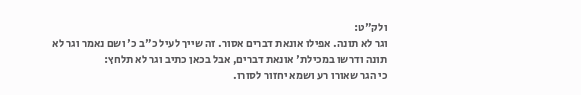ולק"ט:
וגר לא תונה. אפילו אונאת דברים אסור. זה שייך לעיל כ"ב כ' ושם נאמר וגר לא תונה ודרשו במכילת' אונאת דברים, אבל בכאן כתיב וגר לא תלחץ:
כי הגר שאורו רע ושמא יחזור לסורו.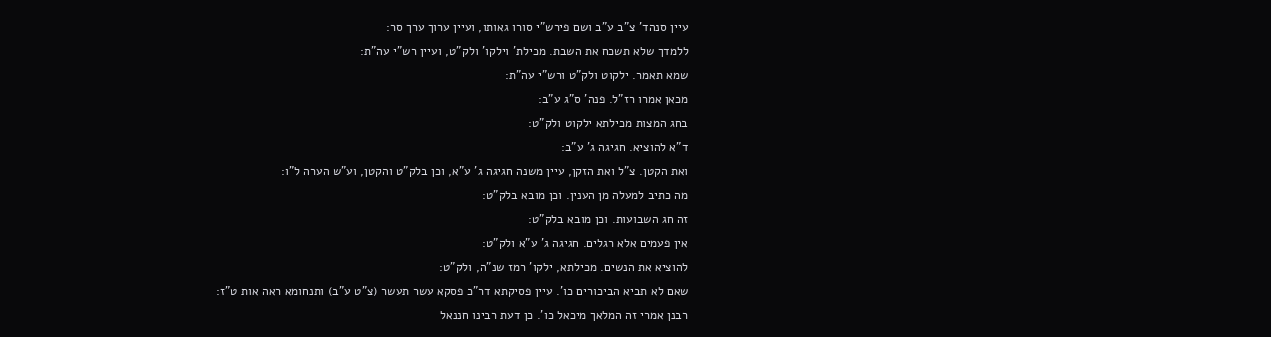עיין סנהד' צ"ב ע"ב ושם פירש"י סורו גאותו, ועיין ערוך ערך סר:
ללמדך שלא תשכח את השבת. מכילת' וילקו' ולק"ט, ועיין רש"י עה"ת:
שמא תאמר. ילקוט ולק"ט ורש"י עה"ת:
מכאן אמרו רז"ל. פנה' ס"ג ע"ב:
בחג המצות מכילתא ילקוט ולק"ט:
ד"א להוציא. חגיגה ג' ע"ב:
ואת הקטן. צ"ל ואת הזקן, עיין משנה חגיגה ג' ע"א, וכן בלק"ט והקטן, וע"ש הערה ל"ו:
מה כתיב למעלה מן הענין. וכן מובא בלק"ט:
זה חג השבועות. וכן מובא בלק"ט:
אין פעמים אלא רגלים. חגיגה ג' ע"א ולק"ט:
להוציא את הנשים. מכילתא, ילקו' רמז שנ"ה, ולק"ט:
שאם לא תביא הביכורים כו'. עיין פסיקתא דר"כ פסקא עשר תעשר (צ"ט ע"ב) ותנחומא ראה אות ט"ז:
רבנן אמרי זה המלאך מיכאל כו'. כן דעת רבינו חננאל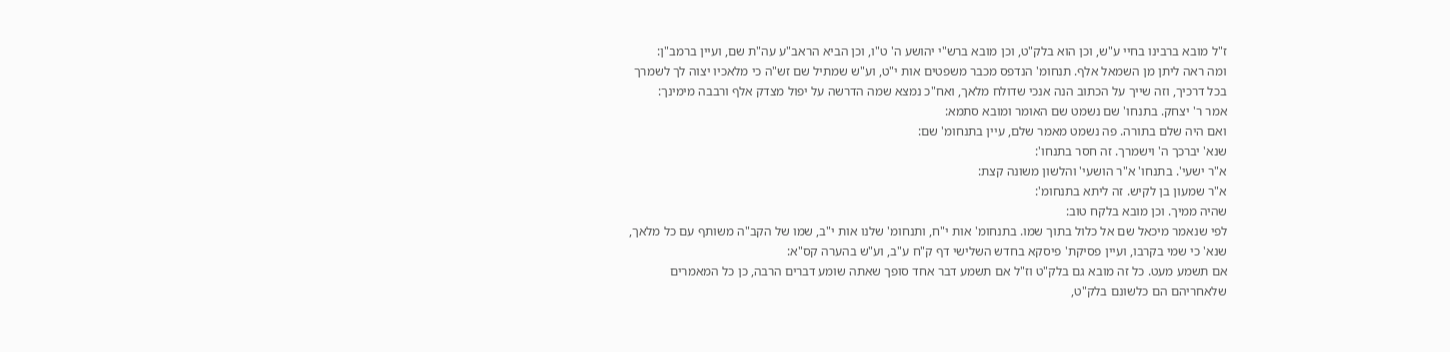ז"ל מובא ברבינו בחיי ע"ש, וכן הוא בלק"ט, וכן מובא ברש"י יהושע ה' ט"ו, וכן הביא הראב"ע עה"ת שם, ועיין ברמב"ן:
ומה ראה ליתן מן השמאל אלף. תנחומ' הנדפס מכבר משפטים אות י"ט, וע"ש שמתיל שם זש"ה כי מלאכיו יצוה לך לשמרך בכל דרכיך, וזה שייך על הכתוב הנה אנכי שדולח מלאך, ואח"כ נמצא שמה הדרשה על יפול מצדק אלף ורבבה מימינך:
אמר ר' יצחק. בתנחו' שם נשמט שם האומר ומובא סתמא:
ואם היה שלם בתורה. פה נשמט מאמר שלם, עיין בתנחומ' שם:
שנא' יברכך ה' וישמרך. זה חסר בתנחו':
א"ר ישעי'. בתנחו' א"ר הושעי' והלשון משונה קצת:
א"ר שמעון בן לקיש. זה ליתא בתנחומ':
שהיה ממיך. וכן מובא בלקח טוב:
לפי שנאמר מיכאל שם אל כלול בתוך שמו. בתנחומ' אות י"ח, ותנחומ' שלנו אות י"ב, שמו של הקב"ה משותף עם כל מלאך, שנא' כי שמי בקרבו, ועיין פסיקת' פיסקא בחדש השלישי דף ק"ח ע"ב, וע"ש בהערה קס"א:
אם תשמע מעט. כל זה מובא גם בלק"ט וז"ל אם תשמע דבר אחד סופך שאתה שומע דברים הרבה, כן כל המאמרים שלאחריהם הם כלשונם בלק"ט,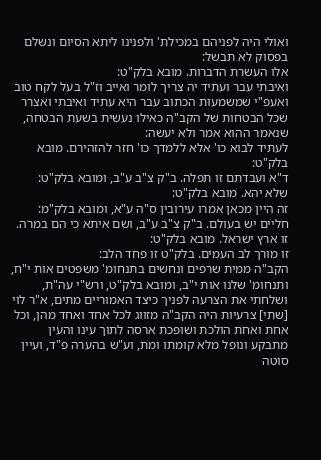ואולי היה לפניהם במכילת' ולפנינו ליתא הסיום ונשלם בפסוק לא תבשל:
אלו העשרת הדברות. מובא בלק"ט:
ואיבתי עבר ועתיד יה צריך לומר ואייב וז"ל בעל לקח טוב ואעפ"י שמשמעות הכתוב עבר היא עתיד ואיבתי ואצרר שכל הבטחות של הקב"ה כאילו נעשית בשעת הבטחה, שנאמר ההוא אמר ולא יעשה:
לעתיד לבוא כו' אלא ללמדך כו' חזר להזהירם. מובא בלק"ט:
ד"א ועבדתם זו תפלה. ב"ק צ"ב ע"ב, ומובא בלק"ט:
שלא יהא. מובא בלק"ט:
זה היין מכאן אמרו עירובין ס"ה ע"א, ומובא בלק"מ:
חליים יש בעולם. ב"ק צ"ב ע"ב, ושם איתא כי הם במרה.
זו ארץ ישראל. מובא בלק"ט:
זו מורך לב העמים. בלק"ט זו פחד הלב:
הקב"ה ממית שרפים ונחשים בתנחומ' משפטים אות י"ח, ותנחומ' שלנו אות י"ב, ומובא בלק"ט, ורש"י עה"ת, ושלחתי את הצרעה לפניך כיצד האמוריים מתים, א"ר לוי [שתי] צרעיות היה הקב"ה מזווג לכל אחד ואחד מהן, וכל אחת ואחת הולכת ושופכת ארסה לתוך עינו והעין מתבקע ונופל מלא קומתו ומת, וע"ש בהערה פ"ד, ועיין סוטה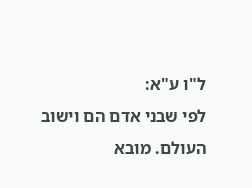ל"ו ע"א:
לפי שבני אדם הם וישוב העולם. מובא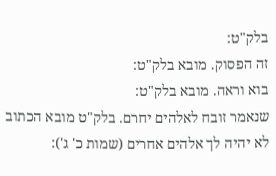בלק"ט:
זה הפסוק. מובא בלק"ט:
בוא וראה. מובא בלק"ט:
שנאמר זובח לאלהים יחרם. בלק"ט מובא הכתוב לא יהיה לך אלהים אחרים (שמות כ' ג'):